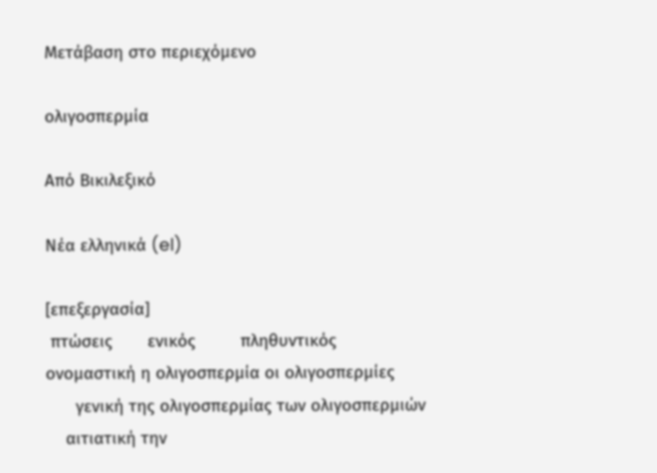Μετάβαση στο περιεχόμενο

ολιγοσπερμία

Από Βικιλεξικό

Νέα ελληνικά (el)

[επεξεργασία]
 πτώσεις       ενικός         πληθυντικός
ονομαστική η ολιγοσπερμία οι ολιγοσπερμίες
      γενική της ολιγοσπερμίας των ολιγοσπερμιών
    αιτιατική την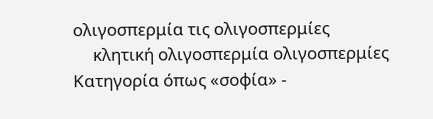ολιγοσπερμία τις ολιγοσπερμίες
     κλητική ολιγοσπερμία ολιγοσπερμίες
Κατηγορία όπως «σοφία» -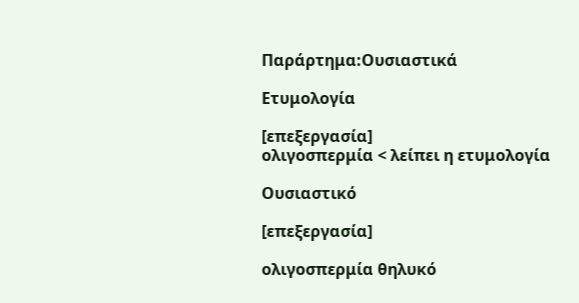Παράρτημα:Ουσιαστικά

Ετυμολογία

[επεξεργασία]
ολιγοσπερμία < λείπει η ετυμολογία

Ουσιαστικό

[επεξεργασία]

ολιγοσπερμία θηλυκό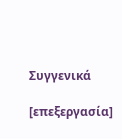Συγγενικά

[επεξεργασία]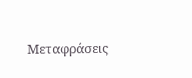Μεταφράσεις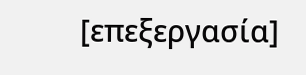[επεξεργασία]